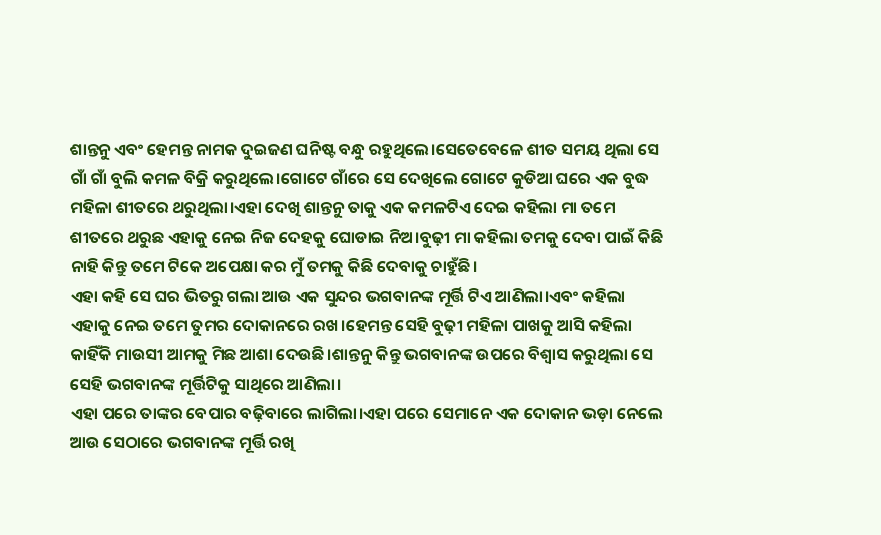ଶାନ୍ତନୁ ଏବଂ ହେମନ୍ତ ନାମକ ଦୁଇଜଣ ଘନିଷ୍ଟ ବନ୍ଧୁ ରହୁଥିଲେ।ସେତେବେଳେ ଶୀତ ସମୟ ଥିଲା ସେ ଗାଁ ଗାଁ ବୁଲି କମଳ ବିକ୍ରି କରୁଥିଲେ।ଗୋଟେ ଗାଁରେ ସେ ଦେଖିଲେ ଗୋଟେ କୁଡିଆ ଘରେ ଏକ ବୁଦ୍ଧ ମହିଳା ଶୀତରେ ଥରୁଥିଲା।ଏହା ଦେଖି ଶାନ୍ତନୁ ତାକୁ ଏକ କମଳଟିଏ ଦେଇ କହିଲା ମା ତମେ ଶୀତରେ ଥରୁଛ ଏହାକୁ ନେଇ ନିଜ ଦେହକୁ ଘୋଡାଇ ନିଅ।ବୁଢ଼ୀ ମା କହିଲା ତମକୁ ଦେବା ପାଇଁ କିଛି ନାହି କିନ୍ତୁ ତମେ ଟିକେ ଅପେକ୍ଷା କର ମୁଁ ତମକୁ କିଛି ଦେବାକୁ ଚାହୁଁଛି।
ଏହା କହି ସେ ଘର ଭିତରୁ ଗଲା ଆଉ ଏକ ସୁନ୍ଦର ଭଗବାନଙ୍କ ମୂର୍ତ୍ତି ଟିଏ ଆଣିଲା।ଏବଂ କହିଲା ଏହାକୁ ନେଇ ତମେ ତୁମର ଦୋକାନରେ ରଖ।ହେମନ୍ତ ସେହି ବୁଢ଼ୀ ମହିଳା ପାଖକୁ ଆସି କହିଲା କାହିଁକି ମାଉସୀ ଆମକୁ ମିଛ ଆଶା ଦେଉଛି।ଶାନ୍ତନୁ କିନ୍ତୁ ଭଗବାନଙ୍କ ଉପରେ ବିଶ୍ୱାସ କରୁଥିଲା ସେ ସେହି ଭଗବାନଙ୍କ ମୂର୍ତ୍ତିଟିକୁ ସାଥିରେ ଆଣିଲା।
ଏହା ପରେ ତାଙ୍କର ବେପାର ବଢ଼ିବାରେ ଲାଗିଲା।ଏହା ପରେ ସେମାନେ ଏକ ଦୋକାନ ଭଡ଼ା ନେଲେ ଆଉ ସେଠାରେ ଭଗବାନଙ୍କ ମୂର୍ତ୍ତି ରଖି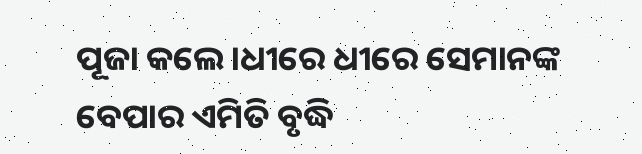ପୂଜା କଲେ।ଧୀରେ ଧୀରେ ସେମାନଙ୍କ ବେପାର ଏମିତି ବୃଦ୍ଧି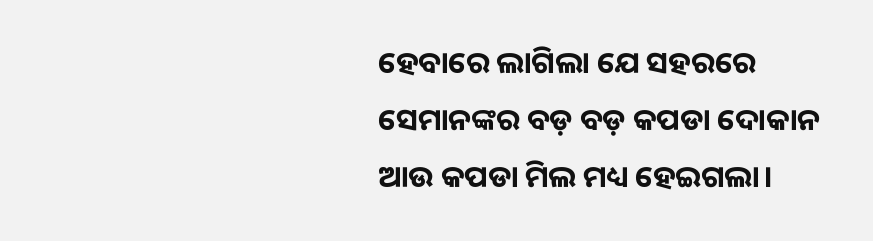ହେବାରେ ଲାଗିଲା ଯେ ସହରରେ ସେମାନଙ୍କର ବଡ଼ ବଡ଼ କପଡା ଦୋକାନ ଆଉ କପଡା ମିଲ ମଧ୍ୟ ହେଇଗଲା।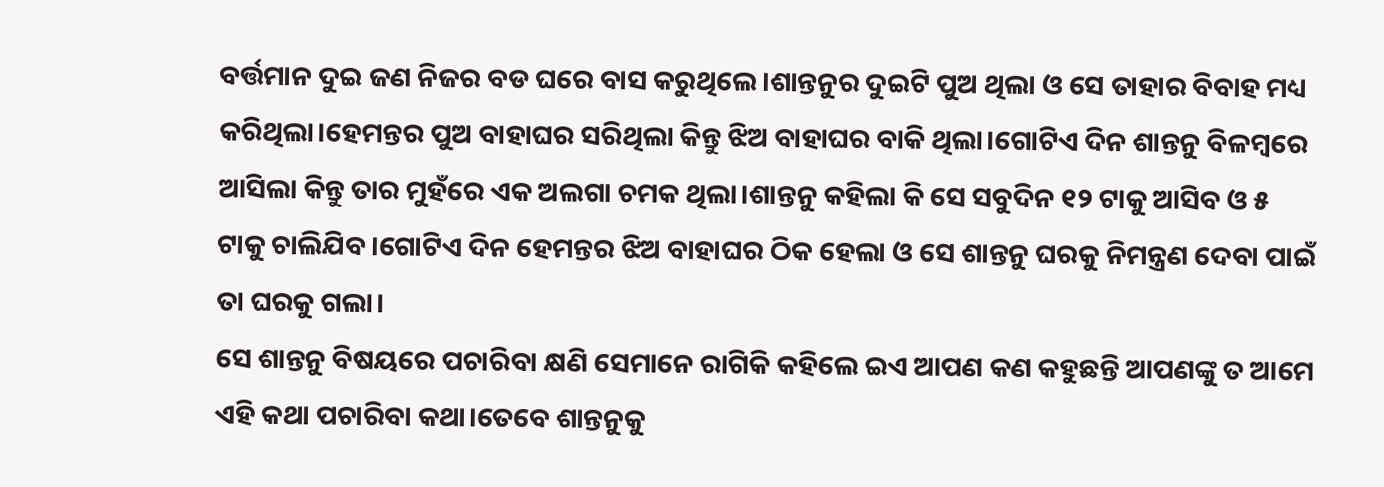ବର୍ତ୍ତମାନ ଦୁଇ ଜଣ ନିଜର ବଡ ଘରେ ବାସ କରୁଥିଲେ।ଶାନ୍ତନୁର ଦୁଇଟି ପୁଅ ଥିଲା ଓ ସେ ତାହାର ବିବାହ ମଧ୍ୟ କରିଥିଲା।ହେମନ୍ତର ପୁଅ ବାହାଘର ସରିଥିଲା କିନ୍ତୁ ଝିଅ ବାହାଘର ବାକି ଥିଲା।ଗୋଟିଏ ଦିନ ଶାନ୍ତନୁ ବିଳମ୍ବରେ ଆସିଲା କିନ୍ତୁ ତାର ମୁହଁରେ ଏକ ଅଲଗା ଚମକ ଥିଲା।ଶାନ୍ତନୁ କହିଲା କି ସେ ସବୁଦିନ ୧୨ ଟାକୁ ଆସିବ ଓ ୫ ଟାକୁ ଚାଲିଯିବ।ଗୋଟିଏ ଦିନ ହେମନ୍ତର ଝିଅ ବାହାଘର ଠିକ ହେଲା ଓ ସେ ଶାନ୍ତନୁ ଘରକୁ ନିମନ୍ତ୍ରଣ ଦେବା ପାଇଁ ତା ଘରକୁ ଗଲା।
ସେ ଶାନ୍ତନୁ ବିଷୟରେ ପଚାରିବା କ୍ଷଣି ସେମାନେ ରାଗିକି କହିଲେ ଇଏ ଆପଣ କଣ କହୁଛନ୍ତି ଆପଣଙ୍କୁ ତ ଆମେ ଏହି କଥା ପଚାରିବା କଥା।ତେବେ ଶାନ୍ତନୁକୁ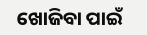ଖୋଜିବା ପାଇଁ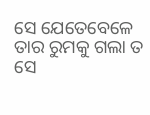ସେ ଯେତେବେଳେ ତାର ରୁମକୁ ଗଲା ତ ସେ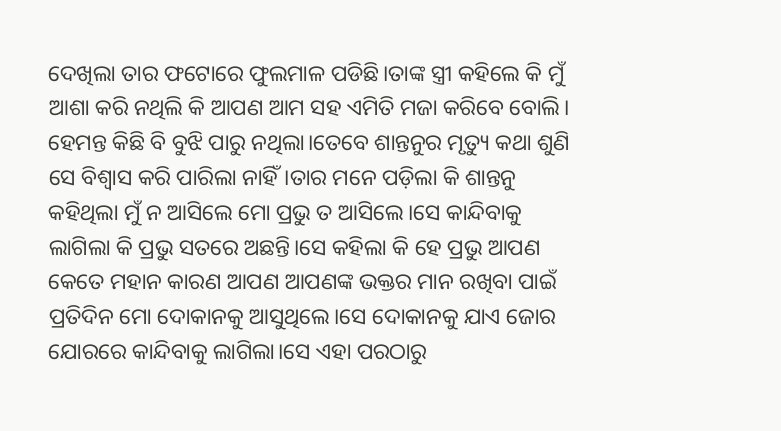ଦେଖିଲା ତାର ଫଟୋରେ ଫୁଲମାଳ ପଡିଛି।ତାଙ୍କ ସ୍ତ୍ରୀ କହିଲେ କି ମୁଁ ଆଶା କରି ନଥିଲି କି ଆପଣ ଆମ ସହ ଏମିତି ମଜା କରିବେ ବୋଲି।
ହେମନ୍ତ କିଛି ବି ବୁଝି ପାରୁ ନଥିଲା।ତେବେ ଶାନ୍ତନୁର ମୃତ୍ୟୁ କଥା ଶୁଣି ସେ ବିଶ୍ୱାସ କରି ପାରିଲା ନାହିଁ।ତାର ମନେ ପଡ଼ିଲା କି ଶାନ୍ତନୁ କହିଥିଲା ମୁଁ ନ ଆସିଲେ ମୋ ପ୍ରଭୁ ତ ଆସିଲେ।ସେ କାନ୍ଦିବାକୁ ଲାଗିଲା କି ପ୍ରଭୁ ସତରେ ଅଛନ୍ତି।ସେ କହିଲା କି ହେ ପ୍ରଭୁ ଆପଣ କେତେ ମହାନ କାରଣ ଆପଣ ଆପଣଙ୍କ ଭକ୍ତର ମାନ ରଖିବା ପାଇଁ ପ୍ରତିଦିନ ମୋ ଦୋକାନକୁ ଆସୁଥିଲେ।ସେ ଦୋକାନକୁ ଯାଏ ଜୋର ଯୋରରେ କାନ୍ଦିବାକୁ ଲାଗିଲା।ସେ ଏହା ପରଠାରୁ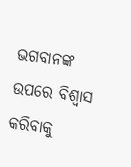ଭଗବାନଙ୍କ ଉପରେ ବିଶ୍ୱାସ କରିବାକୁ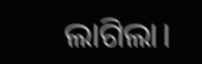ଲାଗିଲା।